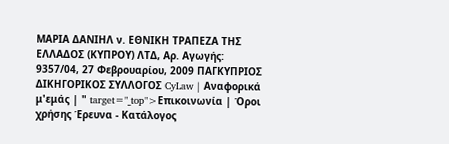ΜΑΡΙΑ ΔΑΝΙΗΛ ν. ΕΘΝΙΚΗ ΤΡΑΠΕΖΑ ΤΗΣ ΕΛΛΑΔΟΣ (ΚΥΠΡΟΥ) ΛΤΔ, Αρ. Αγωγής: 9357/04, 27 Φεβρουαρίου, 2009 ΠΑΓΚΥΠΡΙΟΣ ΔΙΚΗΓΟΡΙΚΟΣ ΣΥΛΛΟΓΟΣ CyLaw | Αναφορικά μ'εμάς | " target="_top">Επικοινωνία | Όροι χρήσης Έρευνα - Κατάλογος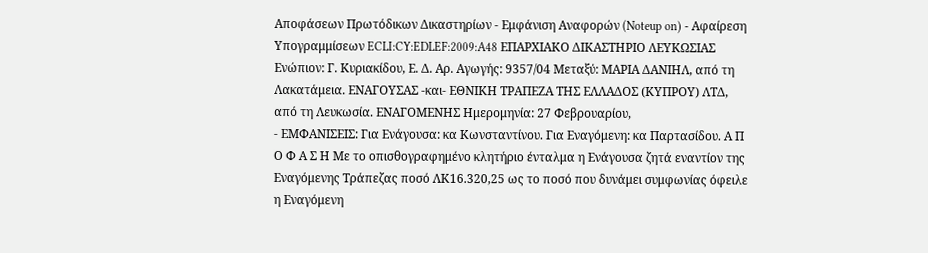Αποφάσεων Πρωτόδικων Δικαστηρίων - Εμφάνιση Αναφορών (Noteup on) - Αφαίρεση Υπογραμμίσεων ECLI:CY:EDLEF:2009:A48 ΕΠΑΡΧΙΑΚΟ ΔΙΚΑΣΤΗΡΙΟ ΛΕΥΚΩΣΙΑΣ Ενώπιον: Γ. Κυριακίδου, Ε. Δ. Αρ. Αγωγής: 9357/04 Μεταξύ: ΜΑΡΙΑ ΔΑΝΙΗΛ, από τη Λακατάμεια. ΕΝΑΓΟΥΣΑΣ -και- ΕΘΝΙΚΗ ΤΡΑΠΕΖΑ ΤΗΣ ΕΛΛΑΔΟΣ (ΚΥΠΡΟΥ) ΛΤΔ, από τη Λευκωσία. ΕΝΑΓΟΜΕΝΗΣ Ημερομηνία: 27 Φεβρουαρίου,
- ΕΜΦΑΝΙΣΕΙΣ: Για Ενάγουσα: κα Κωνσταντίνου. Για Εναγόμενη: κα Παρτασίδου. Α Π Ο Φ Α Σ Η Με το οπισθογραφημένο κλητήριο ένταλμα η Ενάγουσα ζητά εναντίον της Εναγόμενης Τράπεζας ποσό ΛΚ16.320,25 ως το ποσό που δυνάμει συμφωνίας όφειλε η Εναγόμενη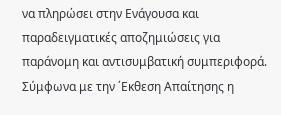να πληρώσει στην Ενάγουσα και παραδειγματικές αποζημιώσεις για παράνομη και αντισυμβατική συμπεριφορά. Σύμφωνα με την ΄Εκθεση Απαίτησης η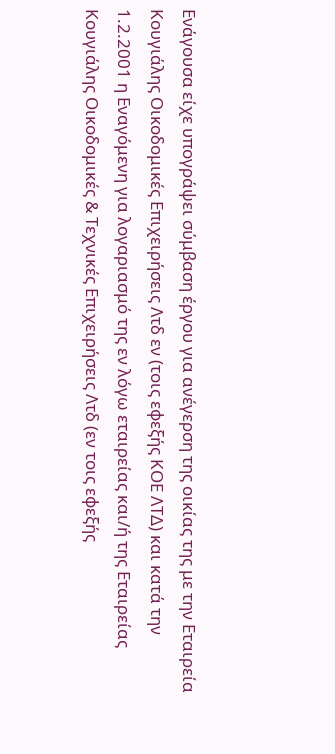Ενάγουσα είχε υπογράψει σύμβαση έργου για ανέγερση της οικίας της με την Εταιρεία Κουγιάλης Οικοδομικές Επιχειρήσεις Λτδ εν (τοις εφεξής ΚΟΕ ΛΤΔ) και κατά την 1.2.2001 η Εναγόμενη για λογαριασμό της εν λόγω εταιρείας και/ή της Εταιρείας Κουγιάλης Οικοδομικές & Τεχνικές Επιχειρήσεις Λτδ (εν τοις εφεξής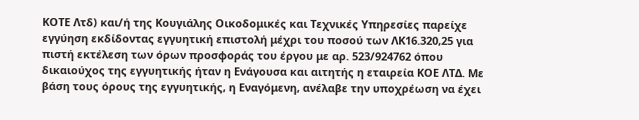ΚΟΤΕ Λτδ) και/ή της Κουγιάλης Οικοδομικές και Τεχνικές Υπηρεσίες παρείχε εγγύηση εκδίδοντας εγγυητική επιστολή μέχρι του ποσού των ΛΚ16.320,25 για πιστή εκτέλεση των όρων προσφοράς του έργου με αρ. 523/924762 όπου δικαιούχος της εγγυητικής ήταν η Ενάγουσα και αιτητής η εταιρεία ΚΟΕ ΛΤΔ. Με βάση τους όρους της εγγυητικής, η Εναγόμενη, ανέλαβε την υποχρέωση να έχει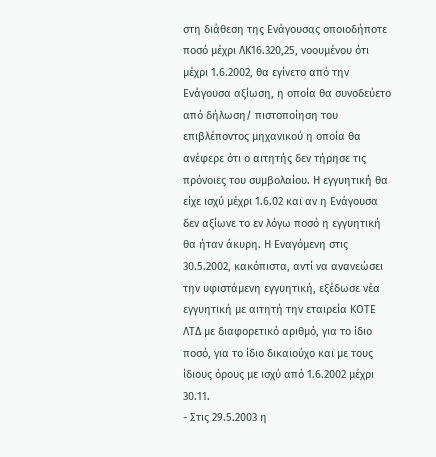στη διάθεση της Ενάγουσας οποιοδήποτε ποσό μέχρι ΛΚ16.320,25, νοουμένου ότι μέχρι 1.6.2002, θα εγίνετο από την Ενάγουσα αξίωση, η οποία θα συνοδεύετο από δήλωση/ πιστοποίηση του επιβλέποντος μηχανικού η οποία θα ανέφερε ότι ο αιτητής δεν τήρησε τις πρόνοιες του συμβολαίου. Η εγγυητική θα είχε ισχύ μέχρι 1.6.02 και αν η Ενάγουσα δεν αξίωνε το εν λόγω ποσό η εγγυητική θα ήταν άκυρη. Η Εναγόμενη στις 30.5.2002, κακόπιστα, αντί να ανανεώσει την υφιστάμενη εγγυητική, εξέδωσε νέα εγγυητική με αιτητή την εταιρεία ΚΟΤΕ ΛΤΔ με διαφορετικό αριθμό, για το ίδιο ποσό, για το ίδιο δικαιούχο και με τους ίδιους όρους με ισχύ από 1.6.2002 μέχρι 30.11.
- Στις 29.5.2003 η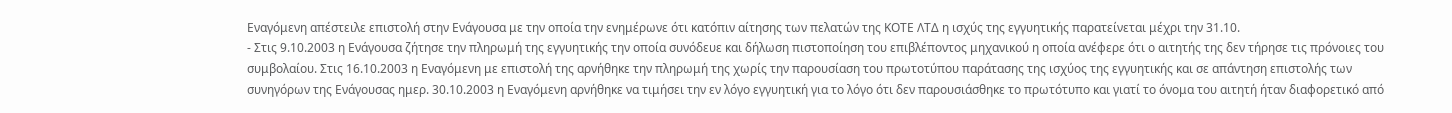Εναγόμενη απέστειλε επιστολή στην Ενάγουσα με την οποία την ενημέρωνε ότι κατόπιν αίτησης των πελατών της ΚΟΤΕ ΛΤΔ η ισχύς της εγγυητικής παρατείνεται μέχρι την 31.10.
- Στις 9.10.2003 η Ενάγουσα ζήτησε την πληρωμή της εγγυητικής την οποία συνόδευε και δήλωση πιστοποίηση του επιβλέποντος μηχανικού η οποία ανέφερε ότι ο αιτητής της δεν τήρησε τις πρόνοιες του συμβολαίου. Στις 16.10.2003 η Εναγόμενη με επιστολή της αρνήθηκε την πληρωμή της χωρίς την παρουσίαση του πρωτοτύπου παράτασης της ισχύος της εγγυητικής και σε απάντηση επιστολής των συνηγόρων της Ενάγουσας ημερ. 30.10.2003 η Εναγόμενη αρνήθηκε να τιμήσει την εν λόγο εγγυητική για το λόγο ότι δεν παρουσιάσθηκε το πρωτότυπο και γιατί το όνομα του αιτητή ήταν διαφορετικό από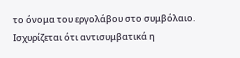το όνομα του εργολάβου στο συμβόλαιο. Ισχυρίζεται ότι αντισυμβατικά η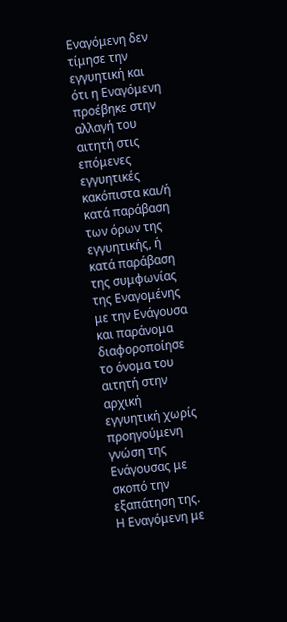Εναγόμενη δεν τίμησε την εγγυητική και ότι η Εναγόμενη προέβηκε στην αλλαγή του αιτητή στις επόμενες εγγυητικές κακόπιστα και/ή κατά παράβαση των όρων της εγγυητικής, ή κατά παράβαση της συμφωνίας της Εναγομένης με την Ενάγουσα και παράνομα διαφοροποίησε το όνομα του αιτητή στην αρχική εγγυητική χωρίς προηγούμενη γνώση της Ενάγουσας με σκοπό την εξαπάτηση της. Η Εναγόμενη με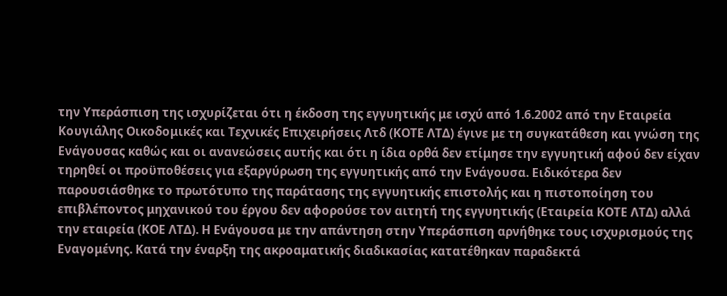την Υπεράσπιση της ισχυρίζεται ότι η έκδοση της εγγυητικής με ισχύ από 1.6.2002 από την Εταιρεία Κουγιάλης Οικοδομικές και Τεχνικές Επιχειρήσεις Λτδ (ΚΟΤΕ ΛΤΔ) έγινε με τη συγκατάθεση και γνώση της Ενάγουσας καθώς και οι ανανεώσεις αυτής και ότι η ίδια ορθά δεν ετίμησε την εγγυητική αφού δεν είχαν τηρηθεί οι προϋποθέσεις για εξαργύρωση της εγγυητικής από την Ενάγουσα. Ειδικότερα δεν παρουσιάσθηκε το πρωτότυπο της παράτασης της εγγυητικής επιστολής και η πιστοποίηση του επιβλέποντος μηχανικού του έργου δεν αφορούσε τον αιτητή της εγγυητικής (Εταιρεία ΚΟΤΕ ΛΤΔ) αλλά την εταιρεία (ΚΟΕ ΛΤΔ). Η Ενάγουσα με την απάντηση στην Υπεράσπιση αρνήθηκε τους ισχυρισμούς της Εναγομένης. Κατά την έναρξη της ακροαματικής διαδικασίας κατατέθηκαν παραδεκτά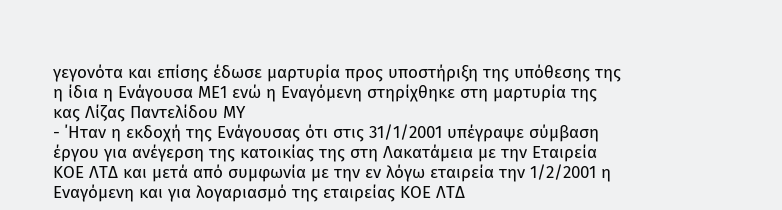γεγονότα και επίσης έδωσε μαρτυρία προς υποστήριξη της υπόθεσης της η ίδια η Ενάγουσα ΜΕ1 ενώ η Εναγόμενη στηρίχθηκε στη μαρτυρία της κας Λίζας Παντελίδου ΜΥ
- ΄Ηταν η εκδοχή της Ενάγουσας ότι στις 31/1/2001 υπέγραψε σύμβαση έργου για ανέγερση της κατοικίας της στη Λακατάμεια με την Εταιρεία ΚΟΕ ΛΤΔ και μετά από συμφωνία με την εν λόγω εταιρεία την 1/2/2001 η Εναγόμενη και για λογαριασμό της εταιρείας ΚΟΕ ΛΤΔ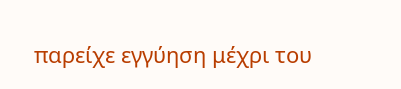παρείχε εγγύηση μέχρι του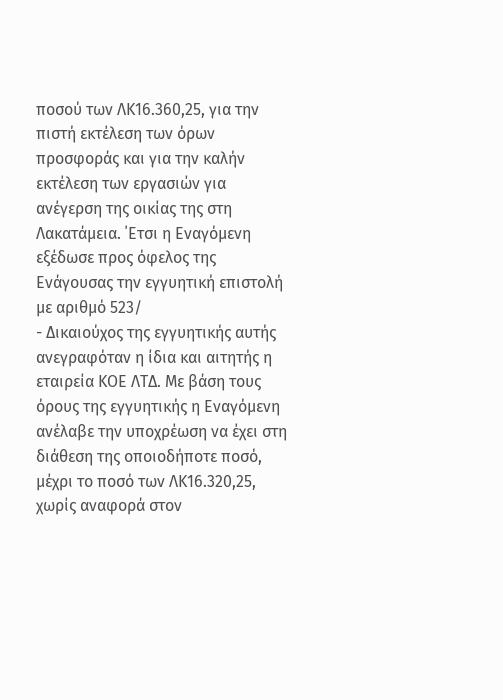ποσού των ΛΚ16.360,25, για την πιστή εκτέλεση των όρων προσφοράς και για την καλήν εκτέλεση των εργασιών για ανέγερση της οικίας της στη Λακατάμεια. ΄Ετσι η Εναγόμενη εξέδωσε προς όφελος της Ενάγουσας την εγγυητική επιστολή με αριθμό 523/
- Δικαιούχος της εγγυητικής αυτής ανεγραφόταν η ίδια και αιτητής η εταιρεία ΚΟΕ ΛΤΔ. Με βάση τους όρους της εγγυητικής η Εναγόμενη ανέλαβε την υποχρέωση να έχει στη διάθεση της οποιοδήποτε ποσό, μέχρι το ποσό των ΛΚ16.320,25, χωρίς αναφορά στον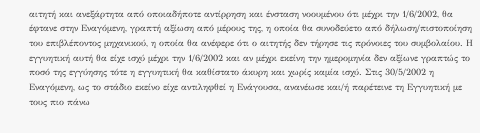αιτητή και ανεξάρτητα από οποιαδήποτε αντίρρηση και ένσταση νοουμένου ότι μέχρι την 1/6/2002, θα έφτανε στην Εναγόμενη, γραπτή αξίωση από μέρους της, η οποία θα συνοδεύετο από δήλωση/πιστοποίηση του επιβλέποντος μηχανικού, η οποία θα ανέφερε ότι ο αιτητής δεν τήρησε τις πρόνοιες του συμβολαίου. Η εγγυητική αυτή θα είχε ισχύ μέχρι την 1/6/2002 και αν μέχρι εκείνη την ημερομηνία δεν αξίωνε γραπτώς το ποσό της εγγύησης τότε η εγγυητική θα καθίστατο άκυρη και χωρίς καμία ισχύ. Στις 30/5/2002 η Εναγόμενη, ως το στάδιο εκείνο είχε αντιληφθεί η Ενάγουσα, ανανέωσε και/ή παρέτεινε τη Εγγυητική με τους πιο πάνω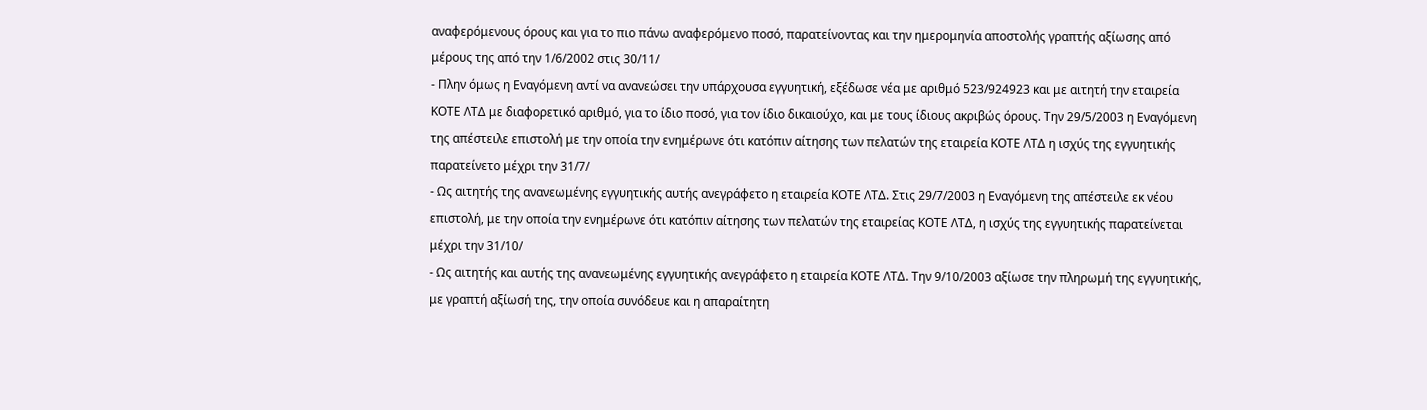αναφερόμενους όρους και για το πιο πάνω αναφερόμενο ποσό, παρατείνοντας και την ημερομηνία αποστολής γραπτής αξίωσης από μέρους της από την 1/6/2002 στις 30/11/
- Πλην όμως η Εναγόμενη αντί να ανανεώσει την υπάρχουσα εγγυητική, εξέδωσε νέα με αριθμό 523/924923 και με αιτητή την εταιρεία ΚΟΤΕ ΛΤΔ με διαφορετικό αριθμό, για το ίδιο ποσό, για τον ίδιο δικαιούχο, και με τους ίδιους ακριβώς όρους. Την 29/5/2003 η Εναγόμενη της απέστειλε επιστολή με την οποία την ενημέρωνε ότι κατόπιν αίτησης των πελατών της εταιρεία ΚΟΤΕ ΛΤΔ η ισχύς της εγγυητικής παρατείνετο μέχρι την 31/7/
- Ως αιτητής της ανανεωμένης εγγυητικής αυτής ανεγράφετο η εταιρεία ΚΟΤΕ ΛΤΔ. Στις 29/7/2003 η Εναγόμενη της απέστειλε εκ νέου επιστολή, με την οποία την ενημέρωνε ότι κατόπιν αίτησης των πελατών της εταιρείας ΚΟΤΕ ΛΤΔ, η ισχύς της εγγυητικής παρατείνεται μέχρι την 31/10/
- Ως αιτητής και αυτής της ανανεωμένης εγγυητικής ανεγράφετο η εταιρεία ΚΟΤΕ ΛΤΔ. Την 9/10/2003 αξίωσε την πληρωμή της εγγυητικής, με γραπτή αξίωσή της, την οποία συνόδευε και η απαραίτητη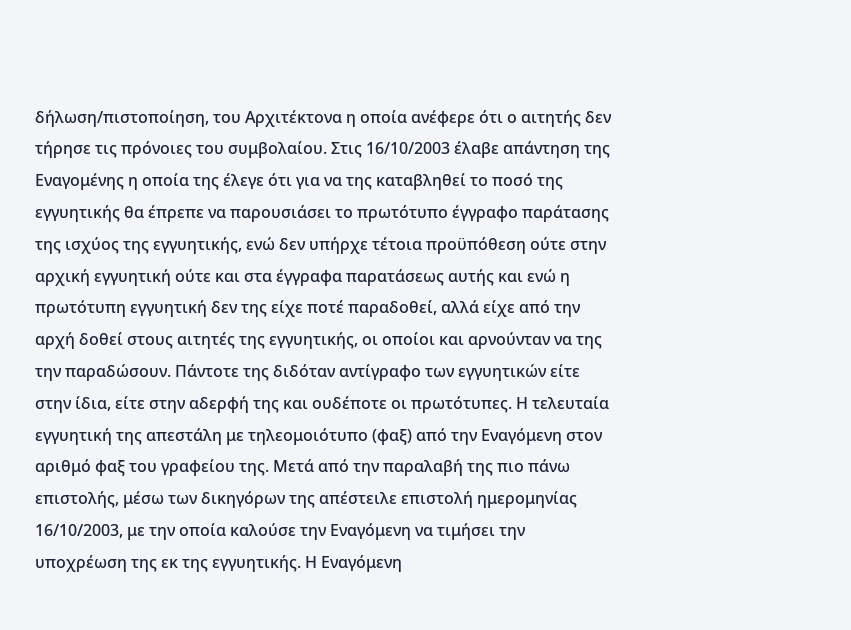δήλωση/πιστοποίηση, του Αρχιτέκτονα η οποία ανέφερε ότι ο αιτητής δεν τήρησε τις πρόνοιες του συμβολαίου. Στις 16/10/2003 έλαβε απάντηση της Εναγομένης η οποία της έλεγε ότι για να της καταβληθεί το ποσό της εγγυητικής θα έπρεπε να παρουσιάσει το πρωτότυπο έγγραφο παράτασης της ισχύος της εγγυητικής, ενώ δεν υπήρχε τέτοια προϋπόθεση ούτε στην αρχική εγγυητική ούτε και στα έγγραφα παρατάσεως αυτής και ενώ η πρωτότυπη εγγυητική δεν της είχε ποτέ παραδοθεί, αλλά είχε από την αρχή δοθεί στους αιτητές της εγγυητικής, οι οποίοι και αρνούνταν να της την παραδώσουν. Πάντοτε της διδόταν αντίγραφο των εγγυητικών είτε στην ίδια, είτε στην αδερφή της και ουδέποτε οι πρωτότυπες. Η τελευταία εγγυητική της απεστάλη με τηλεομοιότυπο (φαξ) από την Εναγόμενη στον αριθμό φαξ του γραφείου της. Μετά από την παραλαβή της πιο πάνω επιστολής, μέσω των δικηγόρων της απέστειλε επιστολή ημερομηνίας 16/10/2003, με την οποία καλούσε την Εναγόμενη να τιμήσει την υποχρέωση της εκ της εγγυητικής. Η Εναγόμενη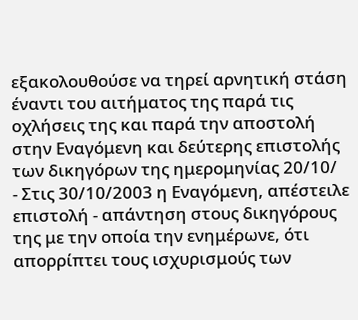εξακολουθούσε να τηρεί αρνητική στάση έναντι του αιτήματος της παρά τις οχλήσεις της και παρά την αποστολή στην Εναγόμενη και δεύτερης επιστολής των δικηγόρων της ημερομηνίας 20/10/
- Στις 30/10/2003 η Εναγόμενη, απέστειλε επιστολή - απάντηση στους δικηγόρους της με την οποία την ενημέρωνε, ότι απορρίπτει τους ισχυρισμούς των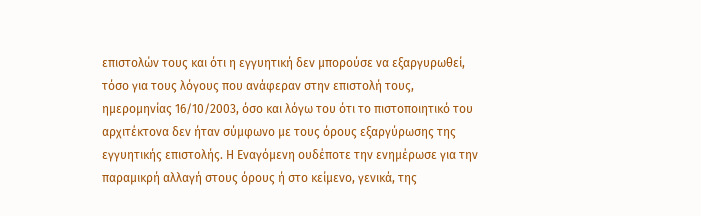επιστολών τους και ότι η εγγυητική δεν μπορούσε να εξαργυρωθεί, τόσο για τους λόγους που ανάφεραν στην επιστολή τους, ημερομηνίας 16/10/2003, όσο και λόγω του ότι το πιστοποιητικό του αρχιτέκτονα δεν ήταν σύμφωνο με τους όρους εξαργύρωσης της εγγυητικής επιστολής. Η Εναγόμενη ουδέποτε την ενημέρωσε για την παραμικρή αλλαγή στους όρους ή στο κείμενο, γενικά, της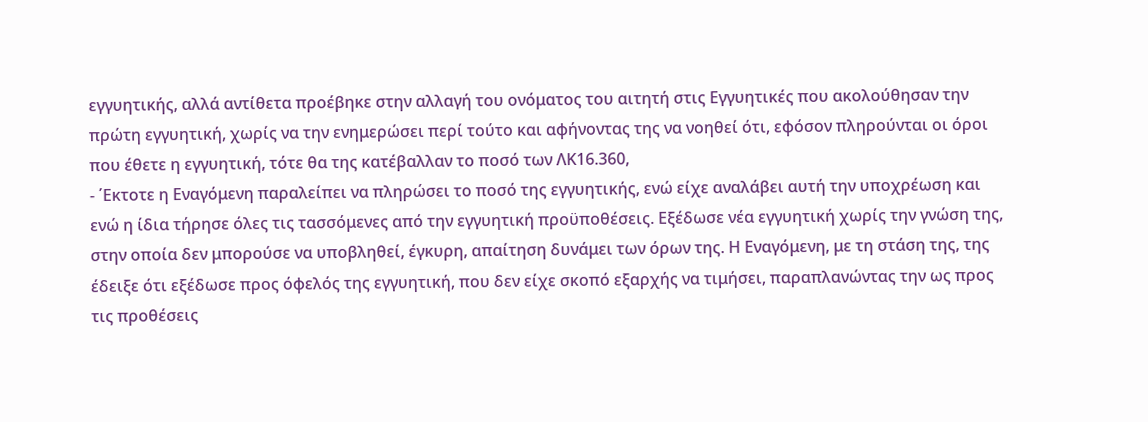εγγυητικής, αλλά αντίθετα προέβηκε στην αλλαγή του ονόματος του αιτητή στις Εγγυητικές που ακολούθησαν την πρώτη εγγυητική, χωρίς να την ενημερώσει περί τούτο και αφήνοντας της να νοηθεί ότι, εφόσον πληρούνται οι όροι που έθετε η εγγυητική, τότε θα της κατέβαλλαν το ποσό των ΛΚ16.360,
- ΄Εκτοτε η Εναγόμενη παραλείπει να πληρώσει το ποσό της εγγυητικής, ενώ είχε αναλάβει αυτή την υποχρέωση και ενώ η ίδια τήρησε όλες τις τασσόμενες από την εγγυητική προϋποθέσεις. Εξέδωσε νέα εγγυητική χωρίς την γνώση της, στην οποία δεν μπορούσε να υποβληθεί, έγκυρη, απαίτηση δυνάμει των όρων της. Η Εναγόμενη, με τη στάση της, της έδειξε ότι εξέδωσε προς όφελός της εγγυητική, που δεν είχε σκοπό εξαρχής να τιμήσει, παραπλανώντας την ως προς τις προθέσεις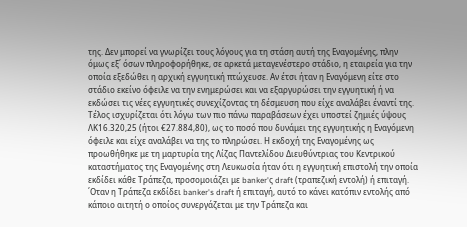της. Δεν μπορεί να γνωρίζει τους λόγους για τη στάση αυτή της Εναγομένης, πλην όμως εξ΄ όσων πληροφορήθηκε, σε αρκετά μεταγενέστερο στάδιο, η εταιρεία για την οποία εξεδώθει η αρχική εγγυητική πτώχευσε. Αν έτσι ήταν η Εναγόμενη είτε στο στάδιο εκείνο όφειλε να την ενημερώσει και να εξαργυρώσει την εγγυητική ή να εκδώσει τις νέες εγγυητικές συνεχίζοντας τη δέσμευση που είχε αναλάβει έναντί της. Τέλος ισχυρίζεται ότι λόγω των πιο πάνω παραβάσεων έχει υποστεί ζημιές ύψους ΛΚ16.320,25 (ήτοι €27.884,80), ως το ποσό που δυνάμει της εγγυητικής η Εναγόμενη όφειλε και είχε αναλάβει να της το πληρώσει. Η εκδοχή της Εναγομένης ως προωθήθηκε με τη μαρτυρία της Λίζας Παντελίδου Διευθύντριας του Κεντρικού καταστήματος της Εναγομένης στη Λευκωσία ήταν ότι η εγγυητική επιστολή την οποία εκδίδει κάθε Τράπεζα, προσομοιάζει με banker'ς draft (τραπεζική εντολή) ή επιταγή. ΄Οταν η Τράπεζα εκδίδει banker's draft ή επιταγή, αυτό το κάνει κατόπιν εντολής από κάποιο αιτητή ο οποίος συνεργάζεται με την Τράπεζα και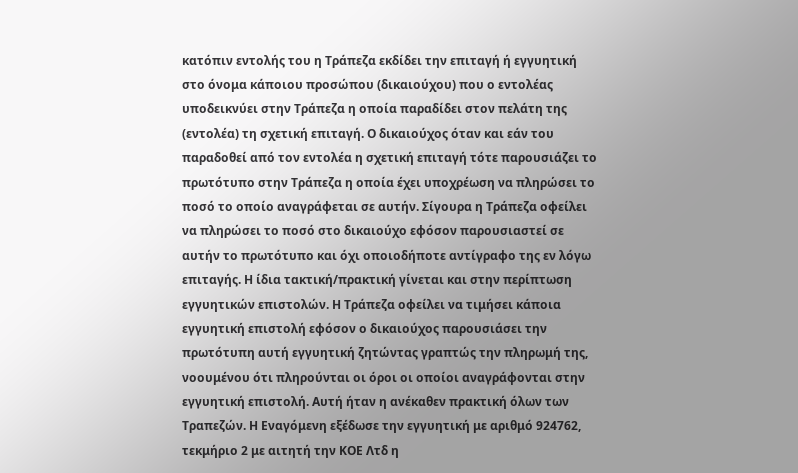κατόπιν εντολής του η Τράπεζα εκδίδει την επιταγή ή εγγυητική στο όνομα κάποιου προσώπου (δικαιούχου) που ο εντολέας υποδεικνύει στην Τράπεζα η οποία παραδίδει στον πελάτη της (εντολέα) τη σχετική επιταγή. Ο δικαιούχος όταν και εάν του παραδοθεί από τον εντολέα η σχετική επιταγή τότε παρουσιάζει το πρωτότυπο στην Τράπεζα η οποία έχει υποχρέωση να πληρώσει το ποσό το οποίο αναγράφεται σε αυτήν. Σίγουρα η Τράπεζα οφείλει να πληρώσει το ποσό στο δικαιούχο εφόσον παρουσιαστεί σε αυτήν το πρωτότυπο και όχι οποιοδήποτε αντίγραφο της εν λόγω επιταγής. Η ίδια τακτική/πρακτική γίνεται και στην περίπτωση εγγυητικών επιστολών. Η Τράπεζα οφείλει να τιμήσει κάποια εγγυητική επιστολή εφόσον ο δικαιούχος παρουσιάσει την πρωτότυπη αυτή εγγυητική ζητώντας γραπτώς την πληρωμή της, νοουμένου ότι πληρούνται οι όροι οι οποίοι αναγράφονται στην εγγυητική επιστολή. Αυτή ήταν η ανέκαθεν πρακτική όλων των Τραπεζών. Η Εναγόμενη εξέδωσε την εγγυητική με αριθμό 924762, τεκμήριο 2 με αιτητή την ΚΟΕ Λτδ η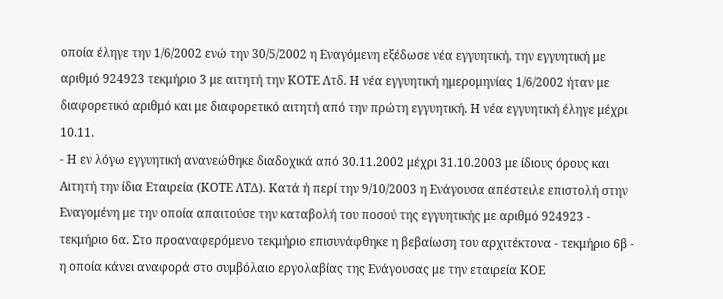οποία έληγε την 1/6/2002 ενώ την 30/5/2002 η Εναγόμενη εξέδωσε νέα εγγυητική, την εγγυητική με αριθμό 924923 τεκμήριο 3 με αιτητή την ΚΟΤΕ Λτδ. Η νέα εγγυητική ημερομηνίας 1/6/2002 ήταν με διαφορετικό αριθμό και με διαφορετικό αιτητή από την πρώτη εγγυητική. Η νέα εγγυητική έληγε μέχρι 10.11.
- Η εν λόγω εγγυητική ανανεώθηκε διαδοχικά από 30.11.2002 μέχρι 31.10.2003 με ίδιους όρους και Αιτητή την ίδια Εταιρεία (ΚΟΤΕ ΛΤΔ). Κατά ή περί την 9/10/2003 η Ενάγουσα απέστειλε επιστολή στην Εναγομένη με την οποία απαιτούσε την καταβολή του ποσού της εγγυητικής με αριθμό 924923 - τεκμήριο 6α. Στο προαναφερόμενο τεκμήριο επισυνάφθηκε η βεβαίωση του αρχιτέκτονα - τεκμήριο 6β - η οποία κάνει αναφορά στο συμβόλαιο εργολαβίας της Ενάγουσας με την εταιρεία ΚΟΕ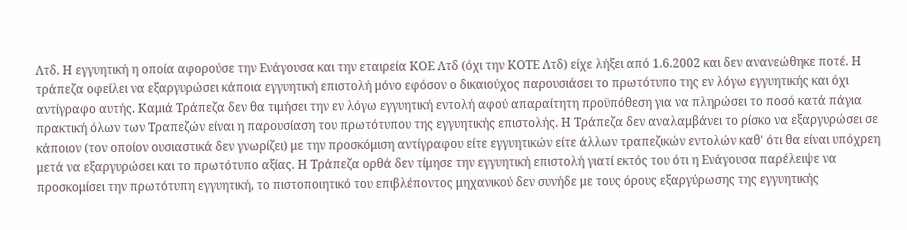Λτδ. Η εγγυητική η οποία αφορούσε την Ενάγουσα και την εταιρεία ΚΟΕ Λτδ (όχι την ΚΟΤΕ Λτδ) είχε λήξει από 1.6.2002 και δεν ανανεώθηκε ποτέ. Η τράπεζα οφείλει να εξαργυρώσει κάποια εγγυητική επιστολή μόνο εφόσον ο δικαιούχος παρουσιάσει το πρωτότυπο της εν λόγω εγγυητικής και όχι αντίγραφο αυτής. Καμιά Τράπεζα δεν θα τιμήσει την εν λόγω εγγυητική εντολή αφού απαραίτητη προϋπόθεση για να πληρώσει το ποσό κατά πάγια πρακτική όλων των Τραπεζών είναι η παρουσίαση του πρωτότυπου της εγγυητικής επιστολής. Η Τράπεζα δεν αναλαμβάνει το ρίσκο να εξαργυρώσει σε κάποιον (τον οποίον ουσιαστικά δεν γνωρίζει) με την προσκόμιση αντίγραφου είτε εγγυητικών είτε άλλων τραπεζικών εντολών καθ' ότι θα είναι υπόχρεη μετά να εξαργυρώσει και το πρωτότυπο αξίας. Η Τράπεζα ορθά δεν τίμησε την εγγυητική επιστολή γιατί εκτός του ότι η Ενάγουσα παρέλειψε να προσκομίσει την πρωτότυπη εγγυητική, το πιστοποιητικό του επιβλέποντος μηχανικού δεν συνήδε με τους όρους εξαργύρωσης της εγγυητικής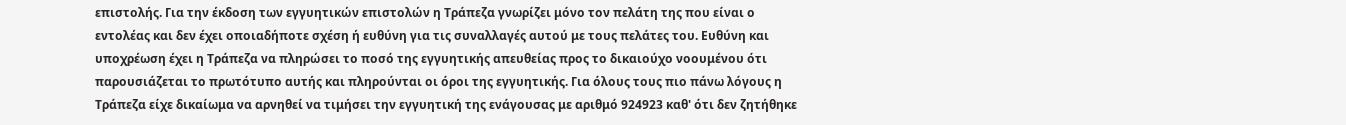επιστολής. Για την έκδοση των εγγυητικών επιστολών η Τράπεζα γνωρίζει μόνο τον πελάτη της που είναι ο εντολέας και δεν έχει οποιαδήποτε σχέση ή ευθύνη για τις συναλλαγές αυτού με τους πελάτες του. Ευθύνη και υποχρέωση έχει η Τράπεζα να πληρώσει το ποσό της εγγυητικής απευθείας προς το δικαιούχο νοουμένου ότι παρουσιάζεται το πρωτότυπο αυτής και πληρούνται οι όροι της εγγυητικής. Για όλους τους πιο πάνω λόγους η Τράπεζα είχε δικαίωμα να αρνηθεί να τιμήσει την εγγυητική της ενάγουσας με αριθμό 924923 καθ' ότι δεν ζητήθηκε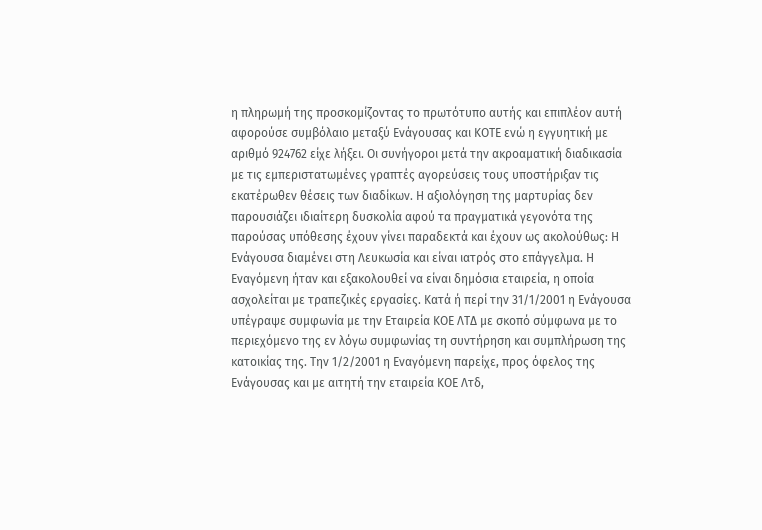η πληρωμή της προσκομίζοντας το πρωτότυπο αυτής και επιπλέον αυτή αφορούσε συμβόλαιο μεταξύ Ενάγουσας και ΚΟΤΕ ενώ η εγγυητική με αριθμό 924762 είχε λήξει. Οι συνήγοροι μετά την ακροαματική διαδικασία με τις εμπεριστατωμένες γραπτές αγορεύσεις τους υποστήριξαν τις εκατέρωθεν θέσεις των διαδίκων. Η αξιολόγηση της μαρτυρίας δεν παρουσιάζει ιδιαίτερη δυσκολία αφού τα πραγματικά γεγονότα της παρούσας υπόθεσης έχουν γίνει παραδεκτά και έχουν ως ακολούθως: Η Ενάγουσα διαμένει στη Λευκωσία και είναι ιατρός στο επάγγελμα. Η Εναγόμενη ήταν και εξακολουθεί να είναι δημόσια εταιρεία, η οποία ασχολείται με τραπεζικές εργασίες. Κατά ή περί την 31/1/2001 η Ενάγουσα υπέγραψε συμφωνία με την Εταιρεία ΚΟΕ ΛΤΔ με σκοπό σύμφωνα με το περιεχόμενο της εν λόγω συμφωνίας τη συντήρηση και συμπλήρωση της κατοικίας της. Την 1/2/2001 η Εναγόμενη παρείχε, προς όφελος της Ενάγουσας και με αιτητή την εταιρεία ΚΟΕ Λτδ,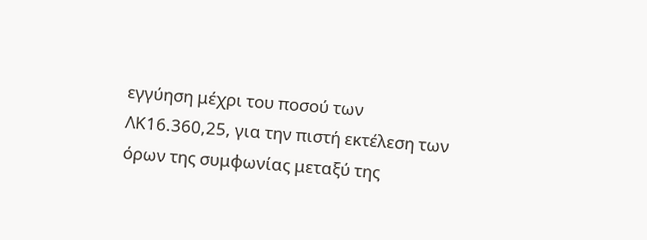εγγύηση μέχρι του ποσού των ΛΚ16.360,25, για την πιστή εκτέλεση των όρων της συμφωνίας μεταξύ της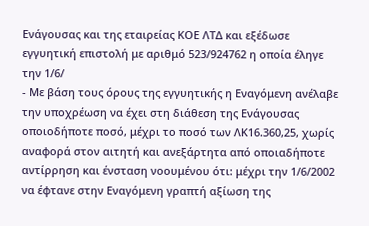Ενάγουσας και της εταιρείας ΚΟΕ ΛΤΔ και εξέδωσε εγγυητική επιστολή με αριθμό 523/924762 η οποία έληγε την 1/6/
- Με βάση τους όρους της εγγυητικής η Εναγόμενη ανέλαβε την υποχρέωση να έχει στη διάθεση της Ενάγουσας οποιοδήποτε ποσό, μέχρι το ποσό των ΛΚ16.360,25, χωρίς αναφορά στον αιτητή και ανεξάρτητα από οποιαδήποτε αντίρρηση και ένσταση νοουμένου ότι: μέχρι την 1/6/2002 να έφτανε στην Εναγόμενη γραπτή αξίωση της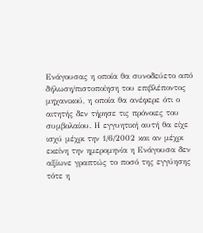Ενάγουσας η οποία θα συνοδεύετο από δήλωση/πιστοποίηση του επιβλέποντος μηχανικού, η οποία θα ανέφερε ότι ο αιτητής δεν τήρησε τις πρόνοιες του συμβολαίου. Η εγγυητική αυτή θα είχε ισχύ μέχρι την 1/6/2002 και αν μέχρι εκείνη την ημερομηνία η Ενάγουσα δεν αξίωνε γραπτώς το ποσό της εγγύησης τότε η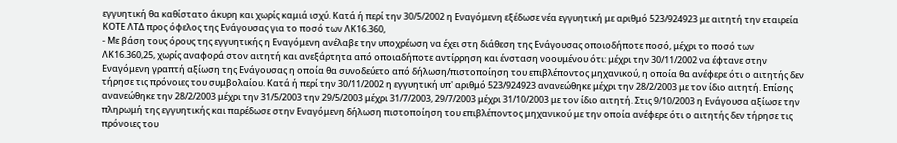εγγυητική θα καθίστατο άκυρη και χωρίς καμιά ισχύ. Κατά ή περί την 30/5/2002 η Εναγόμενη εξέδωσε νέα εγγυητική με αριθμό 523/924923 με αιτητή την εταιρεία ΚΟΤΕ ΛΤΔ προς όφελος της Ενάγουσας για το ποσό των ΛΚ16.360,
- Με βάση τους όρους της εγγυητικής η Εναγόμενη ανέλαβε την υποχρέωση να έχει στη διάθεση της Ενάγουσας οποιοδήποτε ποσό, μέχρι το ποσό των ΛΚ16.360,25, χωρίς αναφορά στον αιτητή και ανεξάρτητα από οποιαδήποτε αντίρρηση και ένσταση νοουμένου ότι: μέχρι την 30/11/2002 να έφτανε στην Εναγόμενη γραπτή αξίωση της Ενάγουσας η οποία θα συνοδεύετο από δήλωση/πιστοποίηση του επιβλέποντος μηχανικού, η οποία θα ανέφερε ότι ο αιτητής δεν τήρησε τις πρόνοιες του συμβολαίου. Κατά ή περί την 30/11/2002 η εγγυητική υπ' αριθμό 523/924923 ανανεώθηκε μέχρι την 28/2/2003 με τον ίδιο αιτητή. Επίσης ανανεώθηκε την 28/2/2003 μέχρι την 31/5/2003 την 29/5/2003 μέχρι 31/7/2003, 29/7/2003 μέχρι 31/10/2003 με τον ίδιο αιτητή. Στις 9/10/2003 η Ενάγουσα αξίωσε την πληρωμή της εγγυητικής και παρέδωσε στην Εναγόμενη δήλωση πιστοποίηση του επιβλέποντος μηχανικού με την οποία ανέφερε ότι ο αιτητής δεν τήρησε τις πρόνοιες του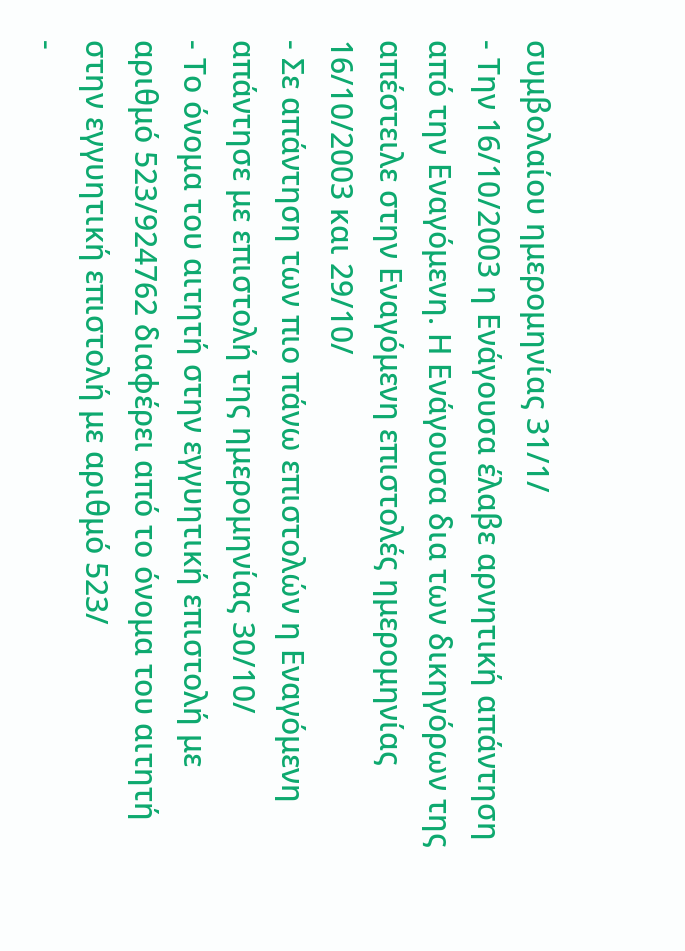συμβολαίου ημερομηνίας 31/1/
- Την 16/10/2003 η Ενάγουσα έλαβε αρνητική απάντηση από την Εναγόμενη. Η Ενάγουσα δια των δικηγόρων της απέστειλε στην Εναγόμενη επιστολές ημερομηνίας 16/10/2003 και 29/10/
- Σε απάντηση των πιο πάνω επιστολών η Εναγόμενη απάντησε με επιστολή της ημερομηνίας 30/10/
- Το όνομα του αιτητή στην εγγυητική επιστολή με αριθμό 523/924762 διαφέρει από το όνομα του αιτητή στην εγγυητική επιστολή με αριθμό 523/
-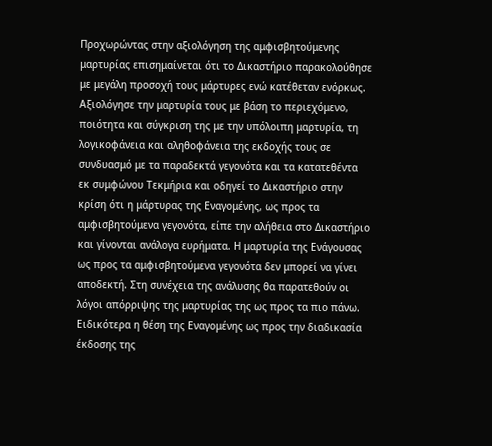Προχωρώντας στην αξιολόγηση της αμφισβητούμενης μαρτυρίας επισημαίνεται ότι το Δικαστήριο παρακολούθησε με μεγάλη προσοχή τους μάρτυρες ενώ κατέθεταν ενόρκως. Αξιολόγησε την μαρτυρία τους με βάση το περιεχόμενο, ποιότητα και σύγκριση της με την υπόλοιπη μαρτυρία, τη λογικοφάνεια και αληθοφάνεια της εκδοχής τους σε συνδυασμό με τα παραδεκτά γεγονότα και τα κατατεθέντα εκ συμφώνου Τεκμήρια και οδηγεί το Δικαστήριο στην κρίση ότι η μάρτυρας της Εναγομένης, ως προς τα αμφισβητούμενα γεγονότα, είπε την αλήθεια στο Δικαστήριο και γίνονται ανάλογα ευρήματα. Η μαρτυρία της Ενάγουσας ως προς τα αμφισβητούμενα γεγονότα δεν μπορεί να γίνει αποδεκτή. Στη συνέχεια της ανάλυσης θα παρατεθούν οι λόγοι απόρριψης της μαρτυρίας της ως προς τα πιο πάνω. Ειδικότερα η θέση της Εναγομένης ως προς την διαδικασία έκδοσης της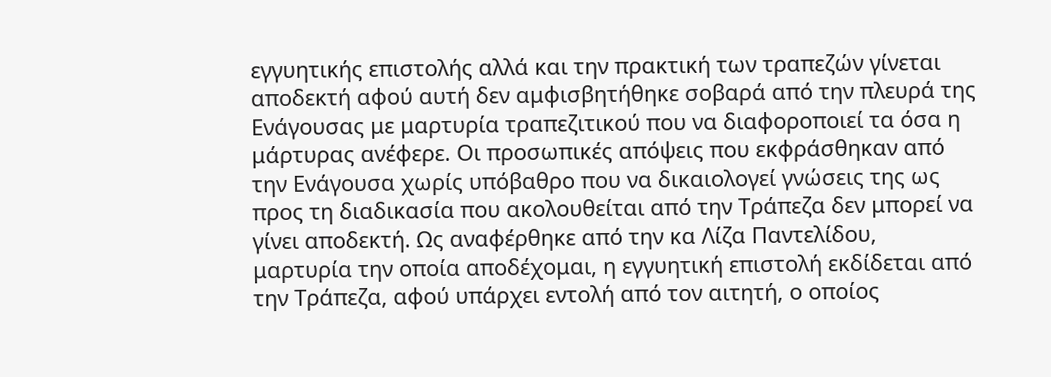εγγυητικής επιστολής αλλά και την πρακτική των τραπεζών γίνεται αποδεκτή αφού αυτή δεν αμφισβητήθηκε σοβαρά από την πλευρά της Ενάγουσας με μαρτυρία τραπεζιτικού που να διαφοροποιεί τα όσα η μάρτυρας ανέφερε. Οι προσωπικές απόψεις που εκφράσθηκαν από την Ενάγουσα χωρίς υπόβαθρο που να δικαιολογεί γνώσεις της ως προς τη διαδικασία που ακολουθείται από την Τράπεζα δεν μπορεί να γίνει αποδεκτή. Ως αναφέρθηκε από την κα Λίζα Παντελίδου, μαρτυρία την οποία αποδέχομαι, η εγγυητική επιστολή εκδίδεται από την Τράπεζα, αφού υπάρχει εντολή από τον αιτητή, ο οποίος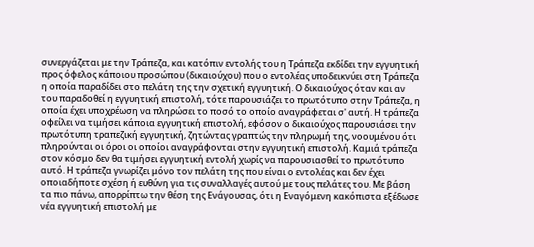συνεργάζεται με την Τράπεζα, και κατόπιν εντολής του η Τράπεζα εκδίδει την εγγυητική προς όφελος κάποιου προσώπου (δικαιούχου) που ο εντολέας υποδεικνύει στη Τράπεζα η οποία παραδίδει στο πελάτη της την σχετική εγγυητική. Ο δικαιούχος όταν και αν του παραδοθεί η εγγυητική επιστολή, τότε παρουσιάζει το πρωτότυπο στην Τράπεζα, η οποία έχει υποχρέωση να πληρώσει το ποσό το οποίο αναγράφεται σ' αυτή. Η τράπεζα οφείλει να τιμήσει κάποια εγγυητική επιστολή, εφόσον ο δικαιούχος παρουσιάσει την πρωτότυπη τραπεζική εγγυητική, ζητώντας γραπτώς την πληρωμή της, νοουμένου ότι πληρούνται οι όροι οι οποίοι αναγράφονται στην εγγυητική επιστολή. Καμιά τράπεζα στον κόσμο δεν θα τιμήσει εγγυητική εντολή χωρίς να παρουσιασθεί το πρωτότυπο αυτό. Η τράπεζα γνωρίζει μόνο τον πελάτη της που είναι ο εντολέας και δεν έχει οποιαδήποτε σχέση ή ευθύνη για τις συναλλαγές αυτού με τους πελάτες του. Με βάση τα πιο πάνω, απορρίπτω την θέση της Ενάγουσας, ότι η Εναγόμενη κακόπιστα εξέδωσε νέα εγγυητική επιστολή με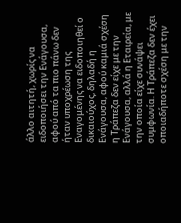άλλο αιτητή, χωρίς να ειδοποιήσει την Ενάγουσα, αφού από τα πιο πάνω δεν ήταν υποχρέωση της Εναγομένης να ειδοποιηθεί ο δικαιούχος, δηλαδή η Ενάγουσα, αφού καμιά σχέση η Τράπεζα δεν είχε με την Ενάγουσα, αλλά η Εταιρεία, με την οποία είχε συνάψει συμφωνία. Η Τράπεζα δεν έχει οποιαδήποτε σχέση με την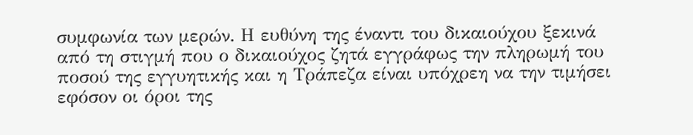συμφωνία των μερών. Η ευθύνη της έναντι του δικαιούχου ξεκινά από τη στιγμή που ο δικαιούχος ζητά εγγράφως την πληρωμή του ποσού της εγγυητικής και η Τράπεζα είναι υπόχρεη να την τιμήσει εφόσον οι όροι της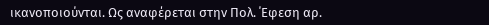ικανοποιούνται. Ως αναφέρεται στην Πολ. ΄Εφεση αρ.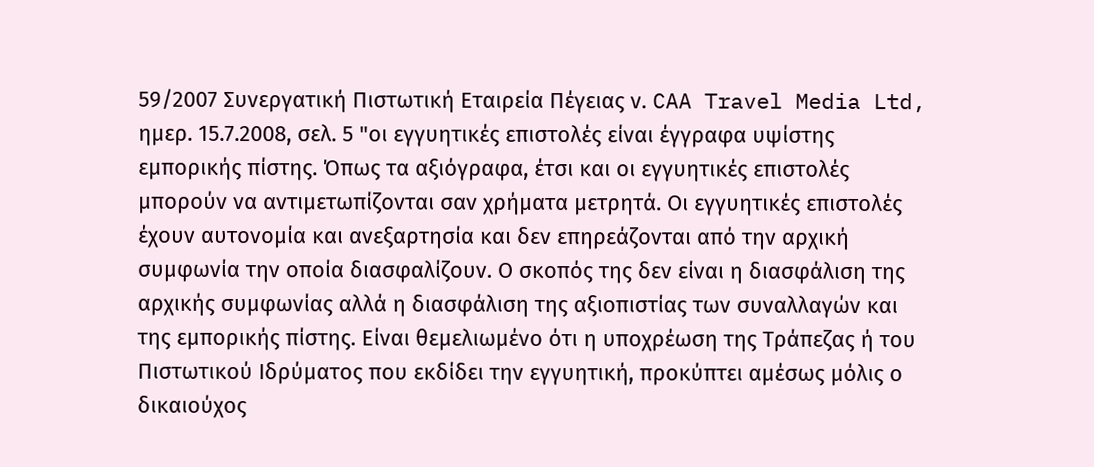59/2007 Συνεργατική Πιστωτική Εταιρεία Πέγειας ν. CAA Travel Media Ltd, ημερ. 15.7.2008, σελ. 5 "οι εγγυητικές επιστολές είναι έγγραφα υψίστης εμπορικής πίστης. Όπως τα αξιόγραφα, έτσι και οι εγγυητικές επιστολές μπορούν να αντιμετωπίζονται σαν χρήματα μετρητά. Οι εγγυητικές επιστολές έχουν αυτονομία και ανεξαρτησία και δεν επηρεάζονται από την αρχική συμφωνία την οποία διασφαλίζουν. Ο σκοπός της δεν είναι η διασφάλιση της αρχικής συμφωνίας αλλά η διασφάλιση της αξιοπιστίας των συναλλαγών και της εμπορικής πίστης. Είναι θεμελιωμένο ότι η υποχρέωση της Τράπεζας ή του Πιστωτικού Ιδρύματος που εκδίδει την εγγυητική, προκύπτει αμέσως μόλις ο δικαιούχος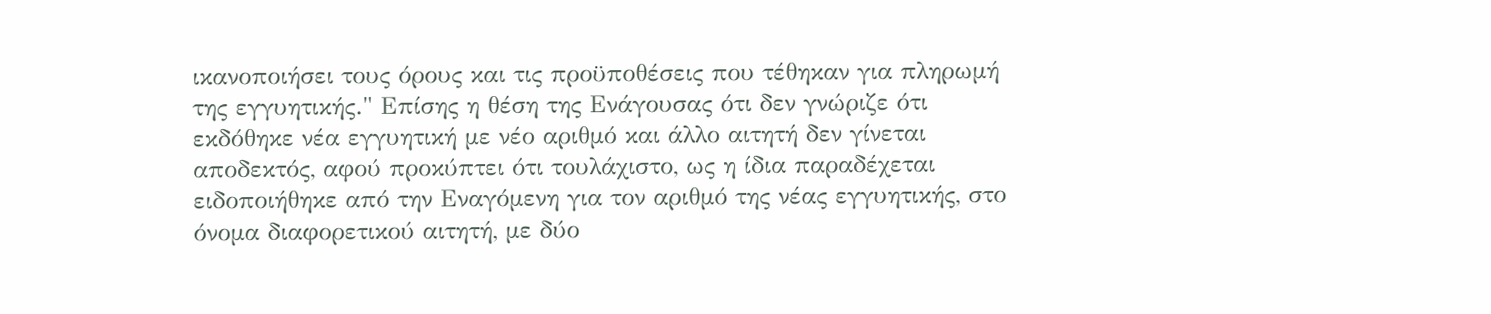ικανοποιήσει τους όρους και τις προϋποθέσεις που τέθηκαν για πληρωμή της εγγυητικής." Επίσης η θέση της Ενάγουσας ότι δεν γνώριζε ότι εκδόθηκε νέα εγγυητική με νέο αριθμό και άλλο αιτητή δεν γίνεται αποδεκτός, αφού προκύπτει ότι τουλάχιστο, ως η ίδια παραδέχεται ειδοποιήθηκε από την Εναγόμενη για τον αριθμό της νέας εγγυητικής, στο όνομα διαφορετικού αιτητή, με δύο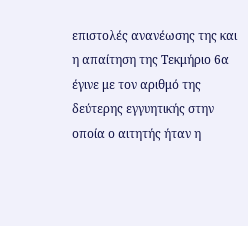επιστολές ανανέωσης της και η απαίτηση της Τεκμήριο 6α έγινε με τον αριθμό της δεύτερης εγγυητικής στην οποία ο αιτητής ήταν η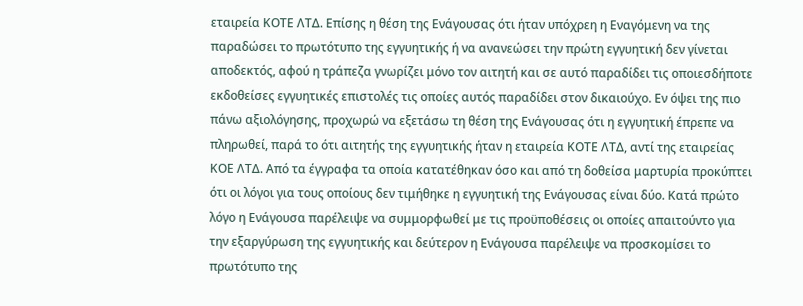εταιρεία ΚΟΤΕ ΛΤΔ. Επίσης η θέση της Ενάγουσας ότι ήταν υπόχρεη η Εναγόμενη να της παραδώσει το πρωτότυπο της εγγυητικής ή να ανανεώσει την πρώτη εγγυητική δεν γίνεται αποδεκτός, αφού η τράπεζα γνωρίζει μόνο τον αιτητή και σε αυτό παραδίδει τις οποιεσδήποτε εκδοθείσες εγγυητικές επιστολές τις οποίες αυτός παραδίδει στον δικαιούχο. Εν όψει της πιο πάνω αξιολόγησης, προχωρώ να εξετάσω τη θέση της Ενάγουσας ότι η εγγυητική έπρεπε να πληρωθεί, παρά το ότι αιτητής της εγγυητικής ήταν η εταιρεία ΚΟΤΕ ΛΤΔ, αντί της εταιρείας ΚΟΕ ΛΤΔ. Από τα έγγραφα τα οποία κατατέθηκαν όσο και από τη δοθείσα μαρτυρία προκύπτει ότι οι λόγοι για τους οποίους δεν τιμήθηκε η εγγυητική της Ενάγουσας είναι δύο. Κατά πρώτο λόγο η Ενάγουσα παρέλειψε να συμμορφωθεί με τις προϋποθέσεις οι οποίες απαιτούντο για την εξαργύρωση της εγγυητικής και δεύτερον η Ενάγουσα παρέλειψε να προσκομίσει το πρωτότυπο της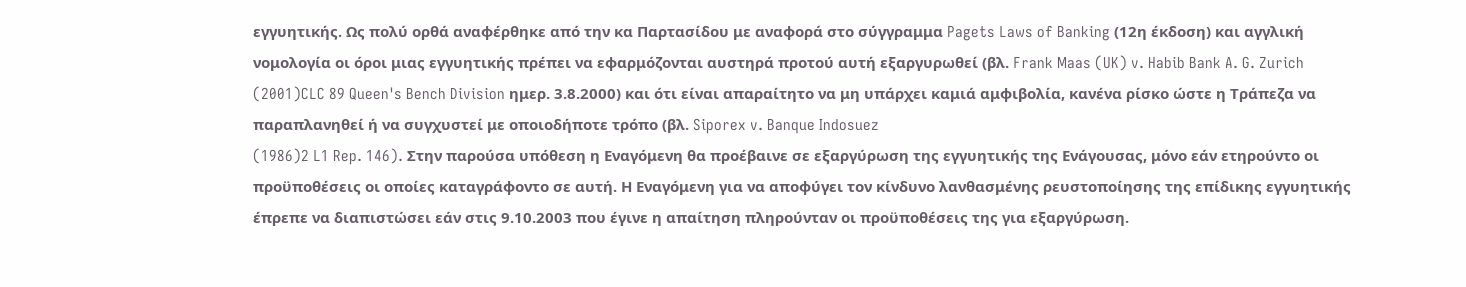εγγυητικής. Ως πολύ ορθά αναφέρθηκε από την κα Παρτασίδου με αναφορά στο σύγγραμμα Pagets Laws of Banking (12η έκδοση) και αγγλική νομολογία οι όροι μιας εγγυητικής πρέπει να εφαρμόζονται αυστηρά προτού αυτή εξαργυρωθεί (βλ. Frank Maas (UK) v. Habib Bank A. G. Zurich
(2001)CLC 89 Queen's Bench Division ημερ. 3.8.2000) και ότι είναι απαραίτητο να μη υπάρχει καμιά αμφιβολία, κανένα ρίσκο ώστε η Τράπεζα να παραπλανηθεί ή να συγχυστεί με οποιοδήποτε τρόπο (βλ. Siporex v. Banque Indosuez
(1986)2 L1 Rep. 146). Στην παρούσα υπόθεση η Εναγόμενη θα προέβαινε σε εξαργύρωση της εγγυητικής της Ενάγουσας, μόνο εάν ετηρούντο οι προϋποθέσεις οι οποίες καταγράφοντο σε αυτή. Η Εναγόμενη για να αποφύγει τον κίνδυνο λανθασμένης ρευστοποίησης της επίδικης εγγυητικής έπρεπε να διαπιστώσει εάν στις 9.10.2003 που έγινε η απαίτηση πληρούνταν οι προϋποθέσεις της για εξαργύρωση.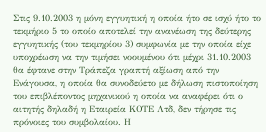Στις 9.10.2003 η μόνη εγγυητική η οποία ήτο σε ισχύ ήτο το τεκμήριο 5 το οποίο αποτελεί την ανανέωση της δεύτερης εγγυητικής (του τεκμηρίου 3) συμφωνία με την οποία είχε υποχρέωση να την τιμήσει νοουμένου ότι μέχρι 31.10.2003 θα έφτανε στην Τράπεζα γραπτή αξίωση από την Ενάγουσα, η οποία θα συνοδεύετο με δήλωση πιστοποίηση του επιβλέποντος μηχανικού η οποία να αναφέρει ότι ο αιτητής δηλαδή η Εταιρεία ΚΟΤΕ Λτδ, δεν τήρησε τις πρόνοιες του συμβολαίου. Η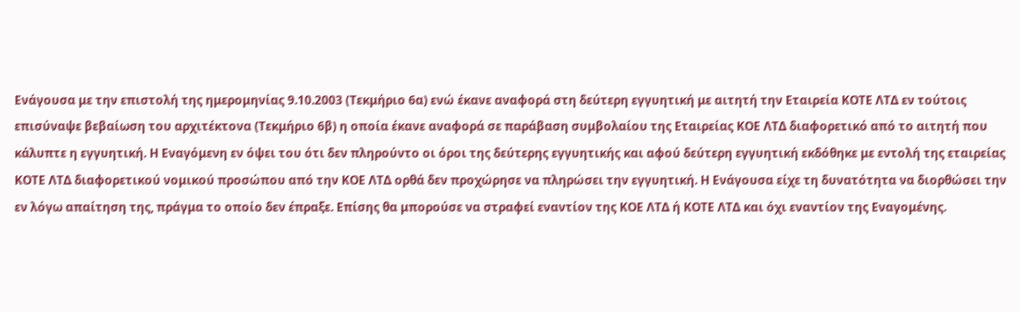Ενάγουσα με την επιστολή της ημερομηνίας 9.10.2003 (Τεκμήριο 6α) ενώ έκανε αναφορά στη δεύτερη εγγυητική με αιτητή την Εταιρεία ΚΟΤΕ ΛΤΔ εν τούτοις επισύναψε βεβαίωση του αρχιτέκτονα (Τεκμήριο 6β) η οποία έκανε αναφορά σε παράβαση συμβολαίου της Εταιρείας ΚΟΕ ΛΤΔ διαφορετικό από το αιτητή που κάλυπτε η εγγυητική. Η Εναγόμενη εν όψει του ότι δεν πληρούντο οι όροι της δεύτερης εγγυητικής και αφού δεύτερη εγγυητική εκδόθηκε με εντολή της εταιρείας ΚΟΤΕ ΛΤΔ διαφορετικού νομικού προσώπου από την ΚΟΕ ΛΤΔ ορθά δεν προχώρησε να πληρώσει την εγγυητική. Η Ενάγουσα είχε τη δυνατότητα να διορθώσει την εν λόγω απαίτηση της, πράγμα το οποίο δεν έπραξε. Επίσης θα μπορούσε να στραφεί εναντίον της ΚΟΕ ΛΤΔ ή ΚΟΤΕ ΛΤΔ και όχι εναντίον της Εναγομένης.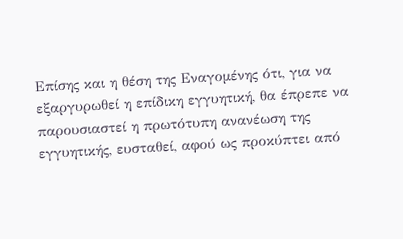Επίσης και η θέση της Εναγομένης ότι, για να εξαργυρωθεί η επίδικη εγγυητική, θα έπρεπε να παρουσιαστεί η πρωτότυπη ανανέωση της εγγυητικής, ευσταθεί, αφού ως προκύπτει από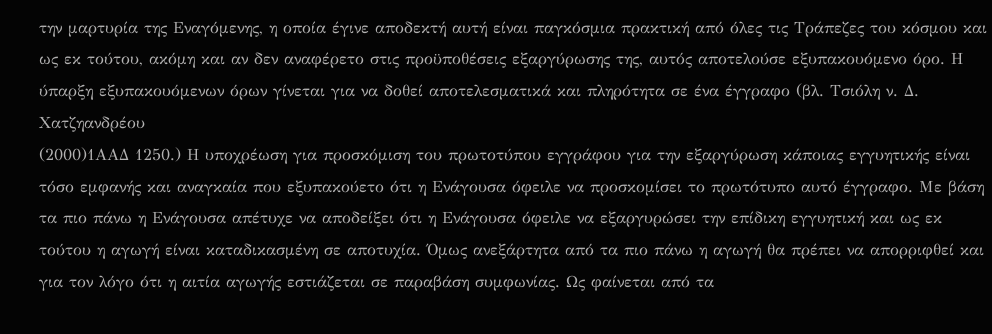την μαρτυρία της Εναγόμενης, η οποία έγινε αποδεκτή αυτή είναι παγκόσμια πρακτική από όλες τις Τράπεζες του κόσμου και ως εκ τούτου, ακόμη και αν δεν αναφέρετο στις προϋποθέσεις εξαργύρωσης της, αυτός αποτελούσε εξυπακουόμενο όρο. Η ύπαρξη εξυπακουόμενων όρων γίνεται για να δοθεί αποτελεσματικά και πληρότητα σε ένα έγγραφο (βλ. Τσιόλη ν. Δ. Χατζηανδρέου
(2000)1ΑΑΔ 1250.) Η υποχρέωση για προσκόμιση του πρωτοτύπου εγγράφου για την εξαργύρωση κάποιας εγγυητικής είναι τόσο εμφανής και αναγκαία που εξυπακούετο ότι η Ενάγουσα όφειλε να προσκομίσει το πρωτότυπο αυτό έγγραφο. Με βάση τα πιο πάνω η Ενάγουσα απέτυχε να αποδείξει ότι η Ενάγουσα όφειλε να εξαργυρώσει την επίδικη εγγυητική και ως εκ τούτου η αγωγή είναι καταδικασμένη σε αποτυχία. Όμως ανεξάρτητα από τα πιο πάνω η αγωγή θα πρέπει να απορριφθεί και για τον λόγο ότι η αιτία αγωγής εστιάζεται σε παραβάση συμφωνίας. Ως φαίνεται από τα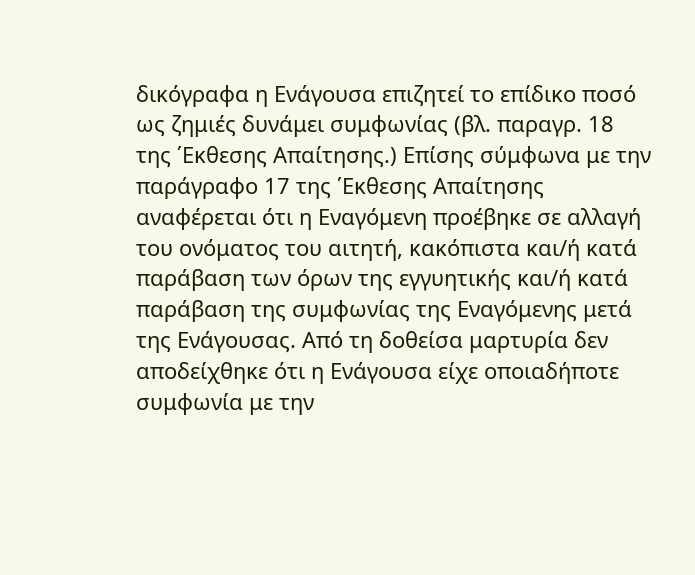δικόγραφα η Ενάγουσα επιζητεί το επίδικο ποσό ως ζημιές δυνάμει συμφωνίας (βλ. παραγρ. 18 της ΄Εκθεσης Απαίτησης.) Επίσης σύμφωνα με την παράγραφο 17 της ΄Εκθεσης Απαίτησης αναφέρεται ότι η Εναγόμενη προέβηκε σε αλλαγή του ονόματος του αιτητή, κακόπιστα και/ή κατά παράβαση των όρων της εγγυητικής και/ή κατά παράβαση της συμφωνίας της Εναγόμενης μετά της Ενάγουσας. Από τη δοθείσα μαρτυρία δεν αποδείχθηκε ότι η Ενάγουσα είχε οποιαδήποτε συμφωνία με την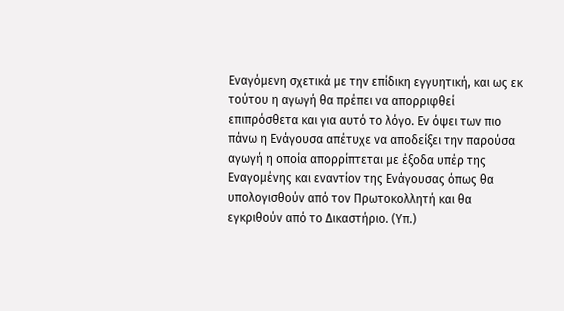Εναγόμενη σχετικά με την επίδικη εγγυητική, και ως εκ τούτου η αγωγή θα πρέπει να απορριφθεί επιπρόσθετα και για αυτό το λόγο. Εν όψει των πιο πάνω η Ενάγουσα απέτυχε να αποδείξει την παρούσα αγωγή η οποία απορρίπτεται με έξοδα υπέρ της Εναγομένης και εναντίον της Ενάγουσας όπως θα υπολογισθούν από τον Πρωτοκολλητή και θα εγκριθούν από το Δικαστήριο. (Υπ.)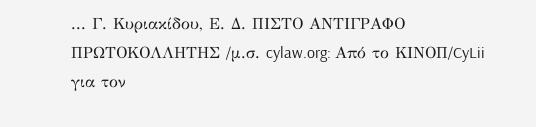... Γ. Κυριακίδου, Ε. Δ. ΠΙΣΤΟ ΑΝΤΙΓΡΑΦΟ ΠΡΩΤΟΚΟΛΛΗΤΗΣ /μ.σ. cylaw.org: Από το ΚΙΝOΠ/CyLii για τον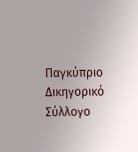Παγκύπριο Δικηγορικό Σύλλογο